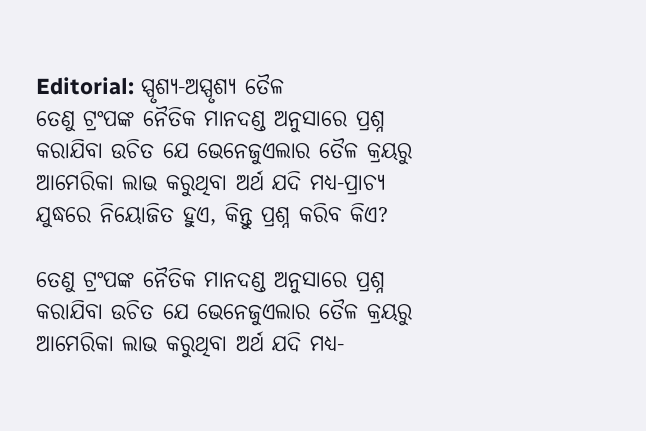Editorial: ସ୍ପୃଶ୍ୟ-ଅସ୍ପୃଶ୍ୟ ତୈଳ
ତେଣୁ ଟ୍ରଂପଙ୍କ ନୈତିକ ମାନଦଣ୍ଡ ଅନୁସାରେ ପ୍ରଶ୍ନ କରାଯିବା ଉଚିତ ଯେ ଭେନେଜୁଏଲାର ତୈଳ କ୍ରୟରୁ ଆମେରିକା ଲାଭ କରୁଥିବା ଅର୍ଥ ଯଦି ମଧ୍ୟ-ପ୍ରାଚ୍ୟ ଯୁଦ୍ଧରେ ନିୟୋଜିତ ହୁଏ, କିନ୍ତୁ ପ୍ରଶ୍ନ କରିବ କିଏ?

ତେଣୁ ଟ୍ରଂପଙ୍କ ନୈତିକ ମାନଦଣ୍ଡ ଅନୁସାରେ ପ୍ରଶ୍ନ କରାଯିବା ଉଚିତ ଯେ ଭେନେଜୁଏଲାର ତୈଳ କ୍ରୟରୁ ଆମେରିକା ଲାଭ କରୁଥିବା ଅର୍ଥ ଯଦି ମଧ୍ୟ-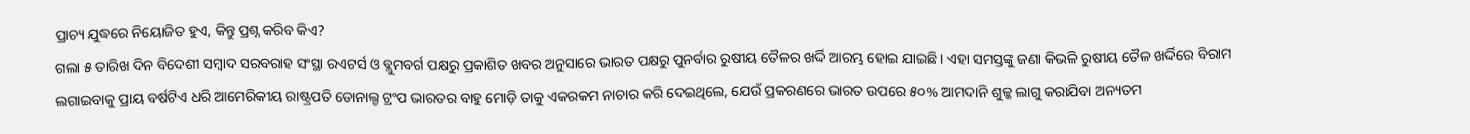ପ୍ରାଚ୍ୟ ଯୁଦ୍ଧରେ ନିୟୋଜିତ ହୁଏ, କିନ୍ତୁ ପ୍ରଶ୍ନ କରିବ କିଏ?
ଗଲା ୫ ତାରିଖ ଦିନ ବିଦେଶୀ ସମ୍ବାଦ ସରବରାହ ସଂସ୍ଥା ରଏଟର୍ସ ଓ ବ୍ଲୁମବର୍ଗ ପକ୍ଷରୁ ପ୍ରକାଶିତ ଖବର ଅନୁସାରେ ଭାରତ ପକ୍ଷରୁ ପୁନର୍ବାର ରୁଷୀୟ ତୈଳର ଖର୍ଦ୍ଦି ଆରମ୍ଭ ହୋଇ ଯାଇଛି। ଏହା ସମସ୍ତଙ୍କୁ ଜଣା କିଭଳି ରୁଷୀୟ ତୈଳ ଖର୍ଦ୍ଦିରେ ବିରାମ ଲଗାଇବାକୁ ପ୍ରାୟ ବର୍ଷଟିଏ ଧରି ଆମେରିକୀୟ ରାଷ୍ଟ୍ରପତି ଡୋନାଲ୍ଡ ଟ୍ରଂପ ଭାରତର ବାହୁ ମୋଡ଼ି ତାକୁ ଏକରକମ ନାଚାର କରି ଦେଇଥିଲେ, ଯେଉଁ ପ୍ରକରଣରେ ଭାରତ ଉପରେ ୫୦% ଆମଦାନି ଶୁଳ୍କ ଲାଗୁ କରାଯିବା ଅନ୍ୟତମ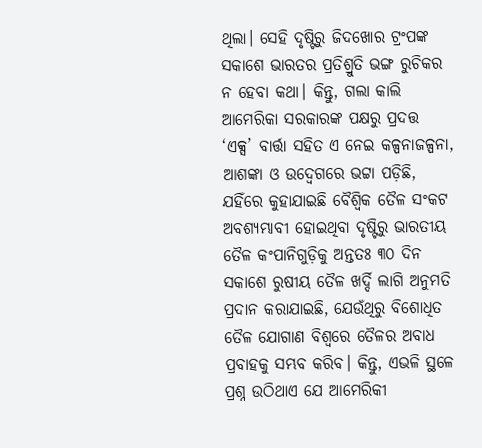ଥିଲା। ସେହି ଦୃଷ୍ଟିରୁ ଜିଦଖୋର ଟ୍ରଂପଙ୍କ ସକାଶେ ଭାରତର ପ୍ରତିଶ୍ରୁତି ଭଙ୍ଗ ରୁଚିକର ନ ହେବା କଥା। କିନ୍ତୁ, ଗଲା କାଲି ଆମେରିକା ସରକାରଙ୍କ ପକ୍ଷରୁ ପ୍ରଦତ୍ତ ‘ଏକ୍ସ’ ବାର୍ତ୍ତା ସହିତ ଏ ନେଇ କଳ୍ପନାଜଳ୍ପନା, ଆଶଙ୍କା ଓ ଉଦ୍ବେଗରେ ଭଟ୍ଟା ପଡ଼ିଛି, ଯହିଁରେ କୁହାଯାଇଛି ବୈଶ୍ବିକ ତୈଳ ସଂକଟ ଅବଶ୍ୟମ୍ଭାବୀ ହୋଇଥିବା ଦୃଷ୍ଟିରୁ ଭାରତୀୟ ତୈଳ କଂପାନିଗୁଡ଼ିକୁ ଅନ୍ତତଃ ୩୦ ଦିନ ସକାଶେ ରୁଷୀୟ ତୈଳ ଖର୍ଦ୍ଦି ଲାଗି ଅନୁମତି ପ୍ରଦାନ କରାଯାଇଛି, ଯେଉଁଥିରୁ ବିଶୋଧିତ ତୈଳ ଯୋଗାଣ ବିଶ୍ବରେ ତୈଳର ଅବାଧ ପ୍ରବାହକୁ ସମ୍ଭବ କରିବ। କିନ୍ତୁ, ଏଭଳି ସ୍ଥଳେ ପ୍ରଶ୍ନ ଉଠିଥାଏ ଯେ ଆମେରିକୀ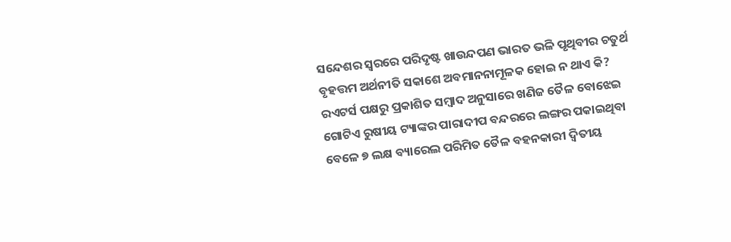ସନ୍ଦେଶର ସ୍ବରରେ ପରିଦୃଷ୍ଟ ଖାଉନ୍ଦପଣ ଭାରତ ଭଳି ପୃଥିବୀର ଚତୁର୍ଥ ବୃହତ୍ତମ ଅର୍ଥନୀତି ସକାଶେ ଅବମାନନାମୂଳକ ହୋଇ ନ ଥାଏ କି?
ରଏଟର୍ସ ପକ୍ଷରୁ ପ୍ରକାଶିତ ସମ୍ବାଦ ଅନୁସାରେ ଖଣିଜ ତୈଳ ବୋଝେଇ ଗୋଟିଏ ରୁଷୀୟ ଟ୍ୟାଙ୍କର ପାରାଦୀପ ବନ୍ଦରରେ ଲଙ୍ଗର ପକାଇଥିବା ବେଳେ ୭ ଲକ୍ଷ ବ୍ୟାରେଲ ପରିମିତ ତୈଳ ବହନକାରୀ ଦ୍ବିତୀୟ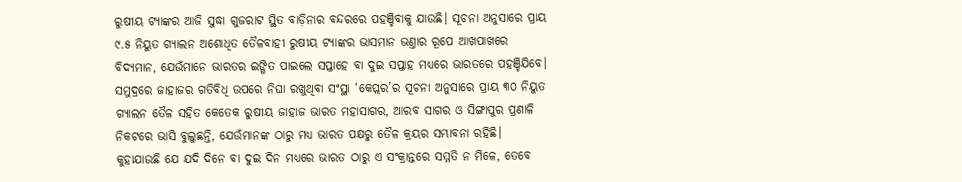ରୁଷୀୟ ଟ୍ୟାଙ୍କର ଆଜି ସୁଦ୍ଧା ଗୁଜରାଟ ସ୍ଥିତ ବାଡ଼ିନାର ବନ୍ଦରରେ ପହଞ୍ଚିବାକୁ ଯାଉଛି। ସୂଚନା ଅନୁସାରେ ପ୍ରାୟ ୯.୫ ନିୟୁତ ଗ୍ୟାଲନ ଅଶୋଧିତ ତୈଳବାହୀ ରୁଷୀୟ ଟ୍ୟାଙ୍କର ଭାସମାନ ଭଣ୍ତାର ରୂପେ ଆଖପାଖରେ ବିଦ୍ୟମାନ, ଯେଉଁମାନେ ଭାରତର ଇଙ୍ଗିତ ପାଇଲେ ସପ୍ତାହେ ବା ଦୁଇ ସପ୍ତାହ ମଧ୍ୟରେ ଭାରତରେ ପହଞ୍ଚିଯିବେ। ସମୁଦ୍ରରେ ଜାହାଜର ଗତିବିଧି ଉପରେ ନିଘା ରଖୁଥିବା ସଂସ୍ଥା ‘କେପ୍ଲର’ର ସୂଚନା ଅନୁସାରେ ପ୍ରାୟ ୩୦ ନିୟୁତ ଗ୍ୟାଲନ ତୈଳ ସହିତ କେତେକ ରୁଷୀୟ ଜାହାଜ ଭାରତ ମହାସାଗର, ଆରବ ସାଗର ଓ ସିଙ୍ଗାପୁର ପ୍ରଣାଳି ନିକଟରେ ଭାସି ବୁଲୁଛନ୍ତି, ଯେଉଁମାନଙ୍କ ଠାରୁ ମଧ୍ୟ ଭାରତ ପକ୍ଷରୁ ତୈଳ କ୍ରୟର ସମ୍ଭାବନା ରହିଛି। କୁହାଯାଉଛି ଯେ ଯଦି ଦିନେ ବା ଦୁଇ ଦିନ ମଧ୍ୟରେ ଭାରତ ଠାରୁ ଏ ସଂକ୍ରାନ୍ତରେ ସମ୍ମତି ନ ମିଳେ, ତେବେ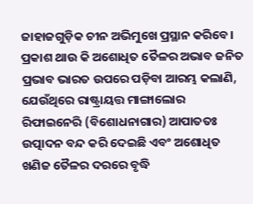ଜାହାଜଗୁଡ଼ିକ ଚୀନ ଅଭିମୁଖେ ପ୍ରସ୍ଥାନ କରିବେ। ପ୍ରକାଶ ଥାଉ କି ଅଶୋଧିତ ତୈଳର ଅଭାବ ଜନିତ ପ୍ରଭାବ ଭାରତ ଉପରେ ପଡ଼ିବା ଆରମ୍ଭ କଲାଣି, ଯେଉଁଥିରେ ରାଷ୍ଟ୍ରାୟତ୍ତ ମାଙ୍ଗାଲୋର ରିଫାଇନେରି (ବିଶୋଧନାଗାର) ଆପାତତଃ ଉତ୍ପାଦନ ବନ୍ଦ କରି ଦେଇଛି ଏବଂ ଅଶୋଧିତ ଖଣିଜ ତୈଳର ଦରରେ ବୃଦ୍ଧି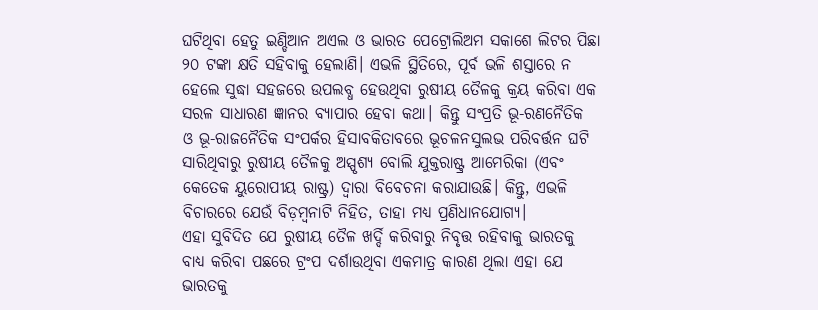ଘଟିଥିବା ହେତୁ ଇଣ୍ଡିଆନ ଅଏଲ ଓ ଭାରତ ପେଟ୍ରୋଲିଅମ ସକାଶେ ଲିଟର ପିଛା ୨୦ ଟଙ୍କା କ୍ଷତି ସହିବାକୁ ହେଲାଣି। ଏଭଳି ସ୍ଥିତିରେ, ପୂର୍ବ ଭଳି ଶସ୍ତାରେ ନ ହେଲେ ସୁଦ୍ଧା ସହଜରେ ଉପଲବ୍ଧ ହେଉଥିବା ରୁଷୀୟ ତୈଳକୁ କ୍ରୟ କରିବା ଏକ ସରଳ ସାଧାରଣ ଜ୍ଞାନର ବ୍ୟାପାର ହେବା କଥା। କିନ୍ତୁ ସଂପ୍ରତି ଭୂ-ରଣନୈତିକ ଓ ଭୂ-ରାଜନୈତିକ ସଂପର୍କର ହିସାବକିତାବରେ ଭୂଚଳନସୁଲଭ ପରିବର୍ତ୍ତନ ଘଟି ସାରିଥିବାରୁ ରୁଷୀୟ ତୈଳକୁ ଅସ୍ପୃଶ୍ୟ ବୋଲି ଯୁକ୍ତରାଷ୍ଟ୍ର ଆମେରିକା (ଏବଂ କେତେକ ୟୁରୋପୀୟ ରାଷ୍ଟ୍ର) ଦ୍ବାରା ବିବେଚନା କରାଯାଉଛି। କିନ୍ତୁ, ଏଭଳି ବିଚାରରେ ଯେଉଁ ବିଡ଼ମ୍ବନାଟି ନିହିତ, ତାହା ମଧ୍ୟ ପ୍ରଣିଧାନଯୋଗ୍ୟ।
ଏହା ସୁବିଦିତ ଯେ ରୁଷୀୟ ତୈଳ ଖର୍ଦ୍ଦି କରିବାରୁ ନିବୃତ୍ତ ରହିବାକୁ ଭାରତକୁ ବାଧ୍ୟ କରିବା ପଛରେ ଟ୍ରଂପ ଦର୍ଶାଉଥିବା ଏକମାତ୍ର କାରଣ ଥିଲା ଏହା ଯେ ଭାରତକୁ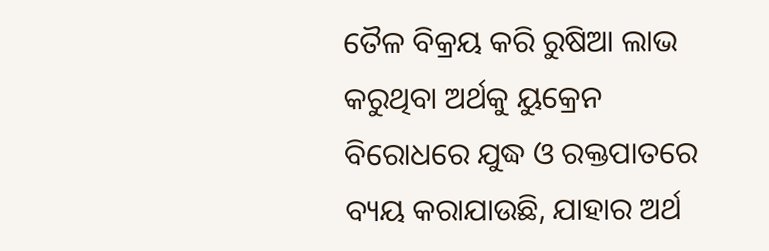ତୈଳ ବିକ୍ରୟ କରି ରୁଷିଆ ଲାଭ କରୁଥିବା ଅର୍ଥକୁ ୟୁକ୍ରେନ ବିରୋଧରେ ଯୁଦ୍ଧ ଓ ରକ୍ତପାତରେ ବ୍ୟୟ କରାଯାଉଛି, ଯାହାର ଅର୍ଥ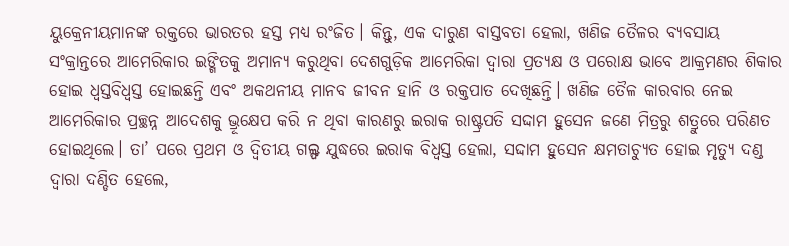ୟୁକ୍ରେନୀୟମାନଙ୍କ ରକ୍ତରେ ଭାରତର ହସ୍ତ ମଧ୍ୟ ରଂଜିତ। କିନ୍ତୁ, ଏକ ଦାରୁଣ ବାସ୍ତବତା ହେଲା, ଖଣିଜ ତୈଳର ବ୍ୟବସାୟ ସଂକ୍ରାନ୍ତରେ ଆମେରିକାର ଇଙ୍ଗିତକୁ ଅମାନ୍ୟ କରୁଥିବା ଦେଶଗୁଡ଼ିକ ଆମେରିକା ଦ୍ବାରା ପ୍ରତ୍ୟକ୍ଷ ଓ ପରୋକ୍ଷ ଭାବେ ଆକ୍ରମଣର ଶିକାର ହୋଇ ଧ୍ବସ୍ତବିଧ୍ବସ୍ତ ହୋଇଛନ୍ତି ଏବଂ ଅକଥନୀୟ ମାନବ ଜୀବନ ହାନି ଓ ରକ୍ତପାତ ଦେଖିଛନ୍ତି। ଖଣିଜ ତୈଳ କାରବାର ନେଇ ଆମେରିକାର ପ୍ରଚ୍ଛନ୍ନ ଆଦେଶକୁ ଭ୍ରୂକ୍ଷେପ କରି ନ ଥିବା କାରଣରୁ ଇରାକ ରାଷ୍ଟ୍ରପତି ସଦ୍ଦାମ ହୁସେନ ଜଣେ ମିତ୍ରରୁ ଶତ୍ରୁରେ ପରିଣତ ହୋଇଥିଲେ। ତା’ ପରେ ପ୍ରଥମ ଓ ଦ୍ବିତୀୟ ଗଲ୍ଫ ଯୁଦ୍ଧରେ ଇରାକ ବିଧ୍ବସ୍ତ ହେଲା, ସଦ୍ଦାମ ହୁସେନ କ୍ଷମତାଚ୍ୟୁତ ହୋଇ ମୃତ୍ୟୁ ଦଣ୍ଡ ଦ୍ବାରା ଦଣ୍ଡିତ ହେଲେ,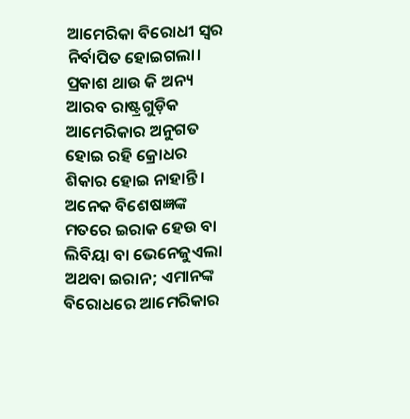ଆମେରିକା ବିରୋଧୀ ସ୍ବର ନିର୍ବାପିତ ହୋଇଗଲା। ପ୍ରକାଶ ଥାଉ କି ଅନ୍ୟ ଆରବ ରାଷ୍ଟ୍ରଗୁଡ଼ିକ ଆମେରିକାର ଅନୁଗତ ହୋଇ ରହି କ୍ରୋଧର ଶିକାର ହୋଇ ନାହାନ୍ତି। ଅନେକ ବିଶେଷଜ୍ଞଙ୍କ ମତରେ ଇରାକ ହେଉ ବା ଲିବିୟା ବା ଭେନେଜୁଏଲା ଅଥବା ଇରାନ; ଏମାନଙ୍କ ବିରୋଧରେ ଆମେରିକାର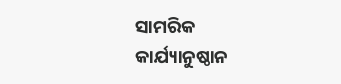ସାମରିକ କାର୍ଯ୍ୟାନୁଷ୍ଠାନ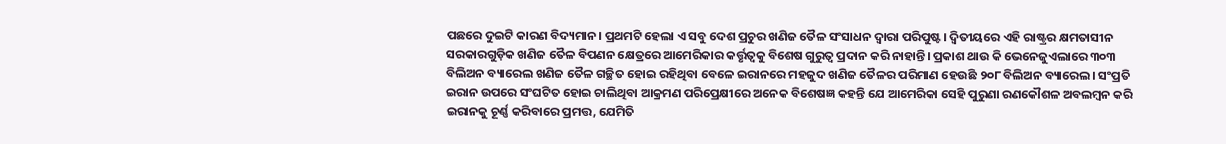ପଛରେ ଦୁଇଟି କାରଣ ବିଦ୍ୟମାନ। ପ୍ରଥମଟି ହେଲା ଏ ସବୁ ଦେଶ ପ୍ରଚୁର ଖଣିଜ ତୈଳ ସଂସାଧନ ଦ୍ବାରା ପରିପୁଷ୍ଟ। ଦ୍ବିତୀୟରେ ଏହି ରାଷ୍ଟ୍ରର କ୍ଷମତାସୀନ ସରକାରଗୁଡ଼ିକ ଖଣିଜ ତୈଳ ବିପଣନ କ୍ଷେତ୍ରରେ ଆମେରିକାର କର୍ତ୍ତୃତ୍ବକୁ ବିଶେଷ ଗୁରୁତ୍ବ ପ୍ରଦାନ କରି ନାହାନ୍ତି। ପ୍ରକାଶ ଥାଉ କି ଭେନେଜୁଏଲାରେ ୩୦୩ ବିଲିଅନ ବ୍ୟାରେଲ ଖଣିଜ ତୈଳ ଗଚ୍ଛିତ ହୋଇ ରହିଥିବା ବେଳେ ଇରାନରେ ମହଜୁଦ ଖଣିଜ ତୈଳର ପରିମାଣ ହେଉଛି ୨୦୮ ବିଲିଅନ ବ୍ୟାରେଲ। ସଂପ୍ରତି ଇରାନ ଉପରେ ସଂଘଟିତ ହୋଇ ଚାଲିଥିବା ଆକ୍ରମଣ ପରିପ୍ରେକ୍ଷୀରେ ଅନେକ ବିଶେଷଜ୍ଞ କହନ୍ତି ଯେ ଆମେରିକା ସେହି ପୁରୁଣା ରଣକୌଶଳ ଅବଲମ୍ବନ କରି ଇରାନକୁ ଚୂର୍ଣ୍ଣ କରିବାରେ ପ୍ରମତ୍ତ, ଯେମିତି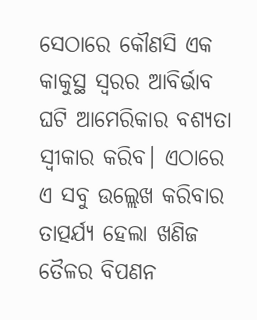ସେଠାରେ କୌଣସି ଏକ କାକୁସ୍ଥ ସ୍ବରର ଆବିର୍ଭାବ ଘଟି ଆମେରିକାର ବଶ୍ୟତା ସ୍ବୀକାର କରିବ। ଏଠାରେ ଏ ସବୁ ଉଲ୍ଲେଖ କରିବାର ତାତ୍ପର୍ଯ୍ୟ ହେଲା ଖଣିଜ ତୈଳର ବିପଣନ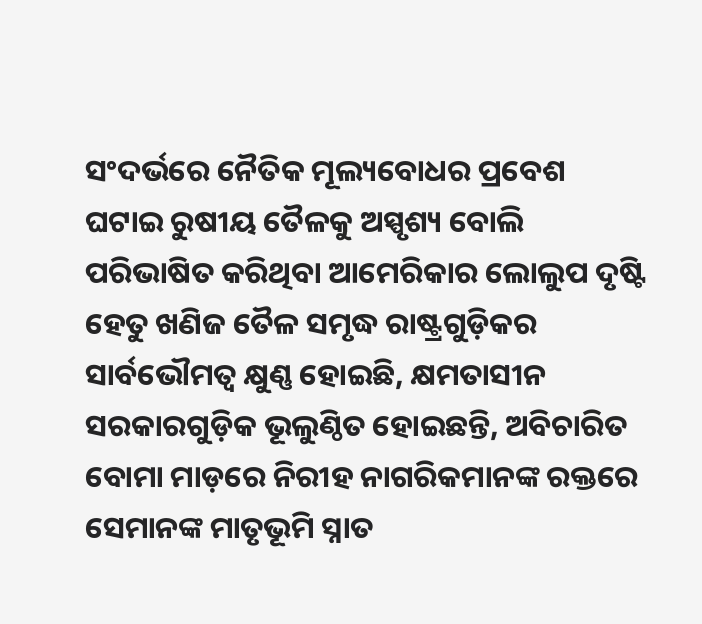ସଂଦର୍ଭରେ ନୈତିକ ମୂଲ୍ୟବୋଧର ପ୍ରବେଶ ଘଟାଇ ରୁଷୀୟ ତୈଳକୁ ଅସ୍ପୃଶ୍ୟ ବୋଲି ପରିଭାଷିତ କରିଥିବା ଆମେରିକାର ଲୋଲୁପ ଦୃଷ୍ଟି ହେତୁ ଖଣିଜ ତୈଳ ସମୃଦ୍ଧ ରାଷ୍ଟ୍ରଗୁଡ଼ିକର ସାର୍ବଭୌମତ୍ବ କ୍ଷୁଣ୍ଣ ହୋଇଛି, କ୍ଷମତାସୀନ ସରକାରଗୁଡ଼ିକ ଭୂଲୁଣ୍ଠିତ ହୋଇଛନ୍ତି, ଅବିଚାରିତ ବୋମା ମାଡ଼ରେ ନିରୀହ ନାଗରିକମାନଙ୍କ ରକ୍ତରେ ସେମାନଙ୍କ ମାତୃଭୂମି ସ୍ନାତ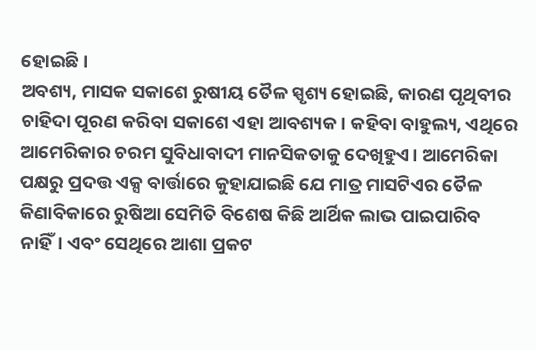ହୋଇଛି।
ଅବଶ୍ୟ, ମାସକ ସକାଶେ ରୁଷୀୟ ତୈଳ ସ୍ପୃଶ୍ୟ ହୋଇଛି, କାରଣ ପୃଥିବୀର ଚାହିଦା ପୂରଣ କରିବା ସକାଶେ ଏହା ଆବଶ୍ୟକ। କହିବା ବାହୁଲ୍ୟ, ଏଥିରେ ଆମେରିକାର ଚରମ ସୁବିଧାବାଦୀ ମାନସିକତାକୁ ଦେଖିହୁଏ। ଆମେରିକା ପକ୍ଷରୁ ପ୍ରଦତ୍ତ ଏକ୍ସ ବାର୍ତ୍ତାରେ କୁହାଯାଇଛି ଯେ ମାତ୍ର ମାସଟିଏର ତୈଳ କିଣାବିକାରେ ରୁଷିଆ ସେମିତି ବିଶେଷ କିଛି ଆର୍ଥିକ ଲାଭ ପାଇପାରିବ ନାହିଁ। ଏବଂ ସେଥିରେ ଆଶା ପ୍ରକଟ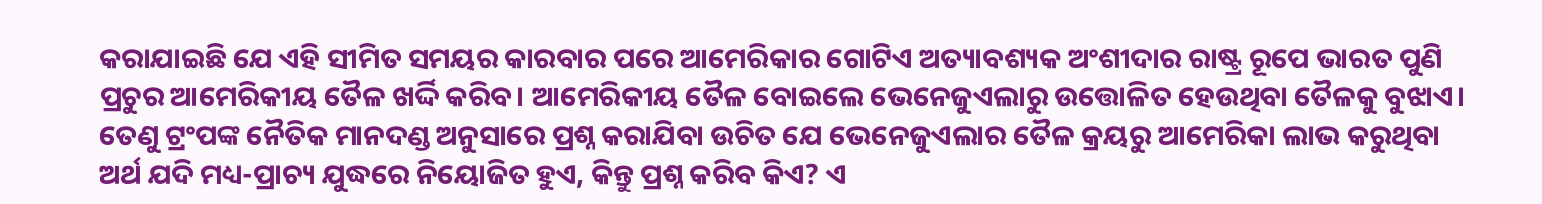କରାଯାଇଛି ଯେ ଏହି ସୀମିତ ସମୟର କାରବାର ପରେ ଆମେରିକାର ଗୋଟିଏ ଅତ୍ୟାବଶ୍ୟକ ଅଂଶୀଦାର ରାଷ୍ଟ୍ର ରୂପେ ଭାରତ ପୁଣି ପ୍ରଚୁର ଆମେରିକୀୟ ତୈଳ ଖର୍ଦ୍ଦି କରିବ। ଆମେରିକୀୟ ତୈଳ ବୋଇଲେ ଭେନେଜୁଏଲାରୁ ଉତ୍ତୋଳିତ ହେଉଥିବା ତୈଳକୁ ବୁଝାଏ। ତେଣୁ ଟ୍ରଂପଙ୍କ ନୈତିକ ମାନଦଣ୍ଡ ଅନୁସାରେ ପ୍ରଶ୍ନ କରାଯିବା ଉଚିତ ଯେ ଭେନେଜୁଏଲାର ତୈଳ କ୍ରୟରୁ ଆମେରିକା ଲାଭ କରୁଥିବା ଅର୍ଥ ଯଦି ମଧ୍ୟ-ପ୍ରାଚ୍ୟ ଯୁଦ୍ଧରେ ନିୟୋଜିତ ହୁଏ, କିନ୍ତୁ ପ୍ରଶ୍ନ କରିବ କିଏ? ଏ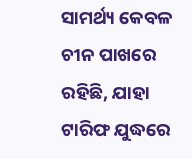ସାମର୍ଥ୍ୟ କେବଳ ଚୀନ ପାଖରେ ରହିଛି, ଯାହା ଟାରିଫ ଯୁଦ୍ଧରେ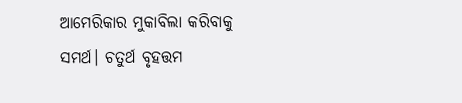ଆମେରିକାର ମୁକାବିଲା କରିବାକୁ ସମର୍ଥ। ଚତୁର୍ଥ ବୃହତ୍ତମ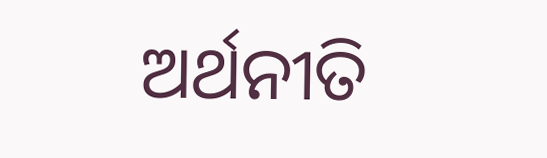ଅର୍ଥନୀତି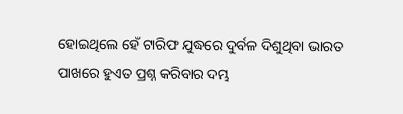ହୋଇଥିଲେ ହେଁ ଟାରିଫ ଯୁଦ୍ଧରେ ଦୁର୍ବଳ ଦିଶୁଥିବା ଭାରତ ପାଖରେ ହୁଏତ ପ୍ରଶ୍ନ କରିବାର ଦମ୍ଭ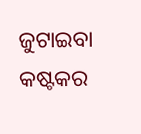ଜୁଟାଇବା କଷ୍ଟକର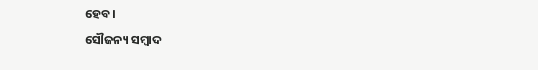ହେବ।
ସୌଜନ୍ୟ ସମ୍ବାଦ